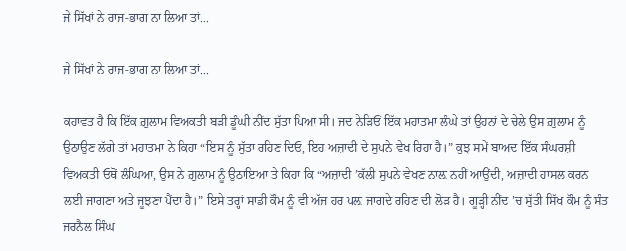ਜੇ ਸਿੱਖਾਂ ਨੇ ਰਾਜ-ਭਾਗ ਨਾ ਲਿਆ ਤਾਂ...

ਜੇ ਸਿੱਖਾਂ ਨੇ ਰਾਜ-ਭਾਗ ਨਾ ਲਿਆ ਤਾਂ...

ਕਹਾਵਤ ਹੈ ਕਿ ਇੱਕ ਗ਼ੁਲਾਮ ਵਿਅਕਤੀ ਬੜੀ ਡੂੰਘੀ ਨੀਂਦ ਸੁੱਤਾ ਪਿਆ ਸੀ। ਜਦ ਨੇੜਿਓਂ ਇੱਕ ਮਹਾਤਮਾ ਲੰਘੇ ਤਾਂ ਉਹਨਾਂ ਦੇ ਚੇਲੇ ਉਸ ਗ਼ੁਲਾਮ ਨੂੰ ਉਠਾਉਣ ਲੱਗੇ ਤਾਂ ਮਹਾਤਮਾ ਨੇ ਕਿਹਾ “ਇਸ ਨੂੰ ਸੁੱਤਾ ਰਹਿਣ ਦਿਓ, ਇਹ ਅਜ਼ਾਦੀ ਦੇ ਸੁਪਨੇ ਵੇਖ ਰਿਹਾ ਹੈ।” ਕੁਝ ਸਮੇਂ ਬਾਅਦ ਇੱਕ ਸੰਘਰਸ਼ੀ ਵਿਅਕਤੀ ਓਥੋਂ ਲੰਘਿਆ, ਉਸ ਨੇ ਗ਼ੁਲਾਮ ਨੂੰ ਉਠਾਇਆ ਤੇ ਕਿਹਾ ਕਿ “ਅਜ਼ਾਦੀ ’ਕੱਲੀ ਸੁਪਨੇ ਵੇਖਣ ਨਾਲ਼ ਨਹੀਂ ਆਉਂਦੀ, ਅਜ਼ਾਦੀ ਹਾਸਲ ਕਰਨ ਲਈ ਜਾਗਣਾ ਅਤੇ ਜੂਝਣਾ ਪੈਂਦਾ ਹੈ।” ਇਸੇ ਤਰ੍ਹਾਂ ਸਾਡੀ ਕੌਮ ਨੂੰ ਵੀ ਅੱਜ ਹਰ ਪਲ਼ ਜਾਗਦੇ ਰਹਿਣ ਦੀ ਲੋੜ ਹੈ। ਗੂੜ੍ਹੀ ਨੀਂਦ ’ਚ ਸੁੱਤੀ ਸਿੱਖ ਕੌਮ ਨੂੰ ਸੰਤ ਜਰਨੈਲ ਸਿੰਘ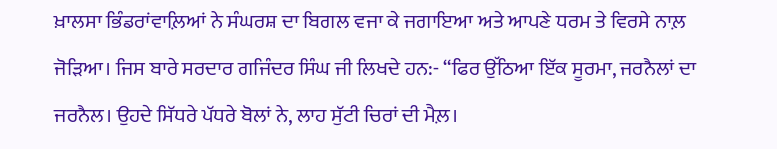ਖ਼ਾਲਸਾ ਭਿੰਡਰਾਂਵਾਲ਼ਿਆਂ ਨੇ ਸੰਘਰਸ਼ ਦਾ ਬਿਗਲ ਵਜਾ ਕੇ ਜਗਾਇਆ ਅਤੇ ਆਪਣੇ ਧਰਮ ਤੇ ਵਿਰਸੇ ਨਾਲ਼ ਜੋੜਿਆ। ਜਿਸ ਬਾਰੇ ਸਰਦਾਰ ਗਜਿੰਦਰ ਸਿੰਘ ਜੀ ਲਿਖਦੇ ਹਨ:- “ਫਿਰ ਉੱਠਿਆ ਇੱਕ ਸੂਰਮਾ, ਜਰਨੈਲਾਂ ਦਾ ਜਰਨੈਲ। ਉਹਦੇ ਸਿੱਧਰੇ ਪੱਧਰੇ ਬੋਲਾਂ ਨੇ, ਲਾਹ ਸੁੱਟੀ ਚਿਰਾਂ ਦੀ ਮੈਲ਼।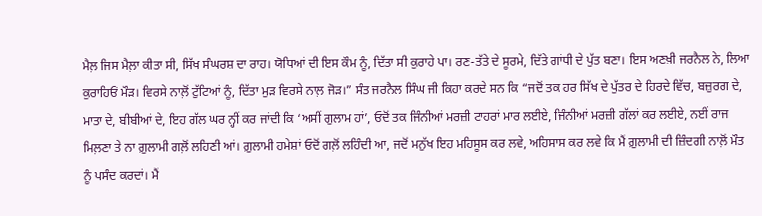ਮੈਲ਼ ਜਿਸ ਮੈਲ਼ਾ ਕੀਤਾ ਸੀ, ਸਿੱਖ ਸੰਘਰਸ਼ ਦਾ ਰਾਹ। ਯੋਧਿਆਂ ਦੀ ਇਸ ਕੌਮ ਨੂੰ, ਦਿੱਤਾ ਸੀ ਕੁਰਾਹੇ ਪਾ। ਰਣ-ਤੱਤੇ ਦੇ ਸੂਰਮੇ, ਦਿੱਤੇ ਗਾਂਧੀ ਦੇ ਪੁੱਤ ਬਣਾ। ਇਸ ਅਣਖ਼ੀ ਜਰਨੈਲ ਨੇ, ਲਿਆ ਕੁਰਾਹਿਓਂ ਮੌੜ। ਵਿਰਸੇ ਨਾਲ਼ੋਂ ਟੁੱਟਿਆਂ ਨੂੰ, ਦਿੱਤਾ ਮੁੜ ਵਿਰਸੇ ਨਾਲ਼ ਜੋੜ।” ਸੰਤ ਜਰਨੈਲ ਸਿੰਘ ਜੀ ਕਿਹਾ ਕਰਦੇ ਸਨ ਕਿ “ਜਦੋਂ ਤਕ ਹਰ ਸਿੱਖ ਦੇ ਪੁੱਤਰ ਦੇ ਹਿਰਦੇ ਵਿੱਚ, ਬਜ਼ੁਰਗ ਦੇ, ਮਾਤਾ ਦੇ, ਬੀਬੀਆਂ ਦੇ, ਇਹ ਗੱਲ ਘਰ ਨ੍ਹੀਂ ਕਰ ਜਾਂਦੀ ਕਿ ‘ਅਸੀਂ ਗੁਲਾਮ ਹਾਂ’, ਓਦੋਂ ਤਕ ਜਿੰਨੀਆਂ ਮਰਜ਼ੀ ਟਾਹਰਾਂ ਮਾਰ ਲਈਏ, ਜਿੰਨੀਆਂ ਮਰਜ਼ੀ ਗੱਲਾਂ ਕਰ ਲਈਏ, ਨਈਂ ਰਾਜ ਮਿਲ਼ਣਾ ਤੇ ਨਾ ਗ਼ੁਲਾਮੀ ਗਲ਼ੋਂ ਲਹਿਣੀ ਆਂ। ਗ਼ੁਲਾਮੀ ਹਮੇਸ਼ਾਂ ਓਦੋਂ ਗਲ਼ੋਂ ਲਹਿੰਦੀ ਆ, ਜਦੋਂ ਮਨੁੱਖ ਇਹ ਮਹਿਸੂਸ ਕਰ ਲਵੇ, ਅਹਿਸਾਸ ਕਰ ਲਵੇ ਕਿ ਮੈਂ ਗ਼ੁਲਾਮੀ ਦੀ ਜ਼ਿੰਦਗੀ ਨਾਲ਼ੋਂ ਮੌਤ ਨੂੰ ਪਸੰਦ ਕਰਦਾਂ। ਮੈਂ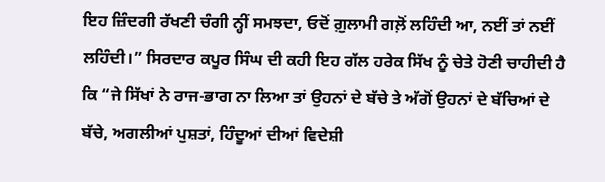ਇਹ ਜ਼ਿੰਦਗੀ ਰੱਖਣੀ ਚੰਗੀ ਨ੍ਹੀਂ ਸਮਝਦਾ, ਓਦੋਂ ਗ਼ੁਲਾਮੀ ਗਲ਼ੋਂ ਲਹਿੰਦੀ ਆ, ਨਈਂ ਤਾਂ ਨਈਂ ਲਹਿੰਦੀ।” ਸਿਰਦਾਰ ਕਪੂਰ ਸਿੰਘ ਦੀ ਕਹੀ ਇਹ ਗੱਲ ਹਰੇਕ ਸਿੱਖ ਨੂੰ ਚੇਤੇ ਹੋਣੀ ਚਾਹੀਦੀ ਹੈ ਕਿ “ਜੇ ਸਿੱਖਾਂ ਨੇ ਰਾਜ-ਭਾਗ ਨਾ ਲਿਆ ਤਾਂ ਉਹਨਾਂ ਦੇ ਬੱਚੇ ਤੇ ਅੱਗੋਂ ਉਹਨਾਂ ਦੇ ਬੱਚਿਆਂ ਦੇ ਬੱਚੇ, ਅਗਲੀਆਂ ਪੁਸ਼ਤਾਂ, ਹਿੰਦੂਆਂ ਦੀਆਂ ਵਿਦੇਸ਼ੀ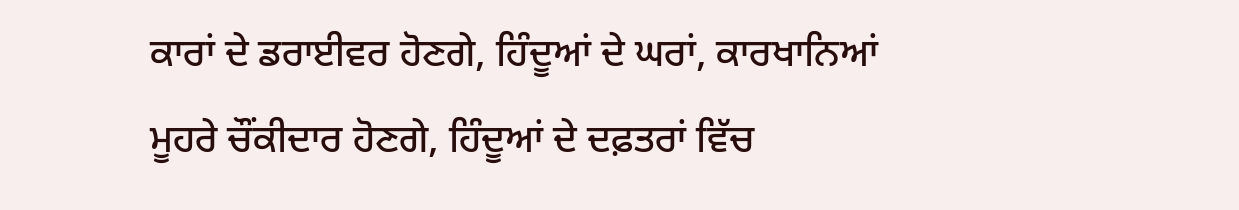ਕਾਰਾਂ ਦੇ ਡਰਾਈਵਰ ਹੋਣਗੇ, ਹਿੰਦੂਆਂ ਦੇ ਘਰਾਂ, ਕਾਰਖਾਨਿਆਂ ਮੂਹਰੇ ਚੌਂਕੀਦਾਰ ਹੋਣਗੇ, ਹਿੰਦੂਆਂ ਦੇ ਦਫ਼ਤਰਾਂ ਵਿੱਚ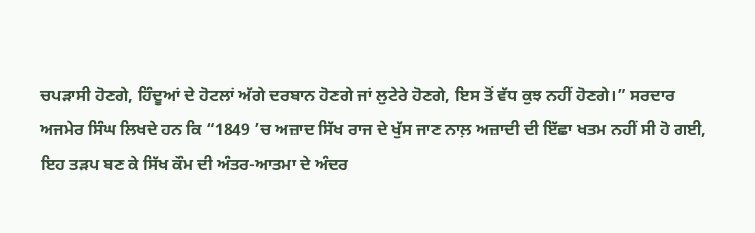ਚਪੜਾਸੀ ਹੋਣਗੇ, ਹਿੰਦੂਆਂ ਦੇ ਹੋਟਲਾਂ ਅੱਗੇ ਦਰਬਾਨ ਹੋਣਗੇ ਜਾਂ ਲੁਟੇਰੇ ਹੋਣਗੇ, ਇਸ ਤੋਂ ਵੱਧ ਕੁਝ ਨਹੀਂ ਹੋਣਗੇ।” ਸਰਦਾਰ ਅਜਮੇਰ ਸਿੰਘ ਲਿਖਦੇ ਹਨ ਕਿ “1849 ’ਚ ਅਜ਼ਾਦ ਸਿੱਖ ਰਾਜ ਦੇ ਖੁੱਸ ਜਾਣ ਨਾਲ਼ ਅਜ਼ਾਦੀ ਦੀ ਇੱਛਾ ਖਤਮ ਨਹੀਂ ਸੀ ਹੋ ਗਈ, ਇਹ ਤੜਪ ਬਣ ਕੇ ਸਿੱਖ ਕੌਮ ਦੀ ਅੰਤਰ-ਆਤਮਾ ਦੇ ਅੰਦਰ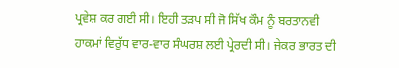ਪ੍ਰਵੇਸ਼ ਕਰ ਗਈ ਸੀ। ਇਹੀ ਤੜਪ ਸੀ ਜੋ ਸਿੱਖ ਕੌਮ ਨੂੰ ਬਰਤਾਨਵੀ ਹਾਕਮਾਂ ਵਿਰੁੱਧ ਵਾਰ-ਵਾਰ ਸੰਘਰਸ਼ ਲਈ ਪ੍ਰੇਰਦੀ ਸੀ। ਜੇਕਰ ਭਾਰਤ ਦੀ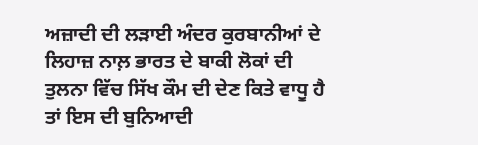ਅਜ਼ਾਦੀ ਦੀ ਲੜਾਈ ਅੰਦਰ ਕੁਰਬਾਨੀਆਂ ਦੇ ਲਿਹਾਜ਼ ਨਾਲ਼ ਭਾਰਤ ਦੇ ਬਾਕੀ ਲੋਕਾਂ ਦੀ ਤੁਲਨਾ ਵਿੱਚ ਸਿੱਖ ਕੌਮ ਦੀ ਦੇਣ ਕਿਤੇ ਵਾਧੂ ਹੈ ਤਾਂ ਇਸ ਦੀ ਬੁਨਿਆਦੀ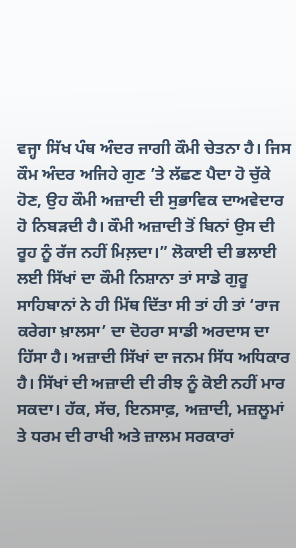ਵਜ੍ਹਾ ਸਿੱਖ ਪੰਥ ਅੰਦਰ ਜਾਗੀ ਕੌਮੀ ਚੇਤਨਾ ਹੈ। ਜਿਸ ਕੌਮ ਅੰਦਰ ਅਜਿਹੇ ਗੁਣ ’ਤੇ ਲੱਛਣ ਪੈਦਾ ਹੋ ਚੁੱਕੇ ਹੋਣ, ਉਹ ਕੌਮੀ ਅਜ਼ਾਦੀ ਦੀ ਸੁਭਾਵਿਕ ਦਾਅਵੇਦਾਰ ਹੋ ਨਿਬੜਦੀ ਹੈ। ਕੌਮੀ ਅਜ਼ਾਦੀ ਤੋਂ ਬਿਨਾਂ ਉਸ ਦੀ ਰੂਹ ਨੂੰ ਰੱਜ ਨਹੀਂ ਮਿਲ਼ਦਾ।” ਲੋਕਾਈ ਦੀ ਭਲਾਈ ਲਈ ਸਿੱਖਾਂ ਦਾ ਕੌਮੀ ਨਿਸ਼ਾਨਾ ਤਾਂ ਸਾਡੇ ਗੁਰੂ ਸਾਹਿਬਾਨਾਂ ਨੇ ਹੀ ਮਿੱਥ ਦਿੱਤਾ ਸੀ ਤਾਂ ਹੀ ਤਾਂ ‘ਰਾਜ ਕਰੇਗਾ ਖ਼ਾਲਸਾ’ ਦਾ ਦੋਹਰਾ ਸਾਡੀ ਅਰਦਾਸ ਦਾ ਹਿੱਸਾ ਹੈ। ਅਜ਼ਾਦੀ ਸਿੱਖਾਂ ਦਾ ਜਨਮ ਸਿੱਧ ਅਧਿਕਾਰ ਹੈ। ਸਿੱਖਾਂ ਦੀ ਅਜ਼ਾਦੀ ਦੀ ਰੀਝ ਨੂੰ ਕੋਈ ਨਹੀਂ ਮਾਰ ਸਕਦਾ। ਹੱਕ, ਸੱਚ, ਇਨਸਾਫ਼, ਅਜ਼ਾਦੀ, ਮਜ਼ਲੂਮਾਂ ਤੇ ਧਰਮ ਦੀ ਰਾਖੀ ਅਤੇ ਜ਼ਾਲਮ ਸਰਕਾਰਾਂ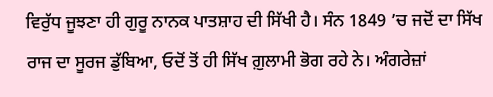ਵਿਰੁੱਧ ਜੂਝਣਾ ਹੀ ਗੁਰੂ ਨਾਨਕ ਪਾਤਸ਼ਾਹ ਦੀ ਸਿੱਖੀ ਹੈ। ਸੰਨ 1849 ’ਚ ਜਦੋਂ ਦਾ ਸਿੱਖ ਰਾਜ ਦਾ ਸੂਰਜ ਡੁੱਬਿਆ, ਓਦੋਂ ਤੋਂ ਹੀ ਸਿੱਖ ਗ਼ੁਲਾਮੀ ਭੋਗ ਰਹੇ ਨੇ। ਅੰਗਰੇਜ਼ਾਂ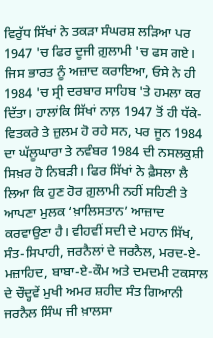ਵਿਰੁੱਧ ਸਿੱਖਾਂ ਨੇ ਤਕੜਾ ਸੰਘਰਸ਼ ਲੜਿਆ ਪਰ 1947 'ਚ ਫਿਰ ਦੂਜੀ ਗ਼ੁਲਾਮੀ 'ਚ ਫਸ ਗਏ। ਜਿਸ ਭਾਰਤ ਨੂੰ ਅਜ਼ਾਦ ਕਰਾਇਆ, ਓਸੇ ਨੇ ਹੀ 1984 'ਚ ਸ੍ਰੀ ਦਰਬਾਰ ਸਾਹਿਬ 'ਤੇ ਹਮਲਾ ਕਰ ਦਿੱਤਾ। ਹਾਲਾਂਕਿ ਸਿੱਖਾਂ ਨਾਲ਼ 1947 ਤੋਂ ਹੀ ਧੱਕੇ-ਵਿਤਕਰੇ ਤੇ ਜ਼ੁਲਮ ਹੋ ਰਹੇ ਸਨ, ਪਰ ਜੂਨ 1984 ਦਾ ਘੱਲੂਘਾਰਾ ਤੇ ਨਵੰਬਰ 1984 ਦੀ ਨਸਲਕੁਸ਼ੀ ਸਿਖ਼ਰ ਹੋ ਨਿਬੜੀ। ਫਿਰ ਸਿੱਖਾਂ ਨੇ ਫ਼ੈਸਲਾ ਲੈ ਲਿਆ ਕਿ ਹੁਣ ਹੋਰ ਗ਼ੁਲਾਮੀ ਨਹੀਂ ਸਹਿਣੀ ਤੇ ਆਪਣਾ ਮੁਲਕ ‘ਖ਼ਾਲਿਸਤਾਨ’ ਆਜ਼ਾਦ ਕਰਵਾਉਣਾ ਹੈ। ਵੀਹਵੀਂ ਸਦੀ ਦੇ ਮਹਾਨ ਸਿੱਖ, ਸੰਤ-ਸਿਪਾਹੀ, ਜਰਨੈਲਾਂ ਦੇ ਜਰਨੈਲ, ਮਰਦ-ਏ-ਮਜ਼ਾਹਿਦ, ਬਾਬਾ-ਏ-ਕੌਮ ਅਤੇ ਦਮਦਮੀ ਟਕਸਾਲ ਦੇ ਚੌਦ੍ਹਵੇਂ ਮੁਖੀ ਅਮਰ ਸ਼ਹੀਦ ਸੰਤ ਗਿਆਨੀ ਜਰਨੈਲ ਸਿੰਘ ਜੀ ਖ਼ਾਲਸਾ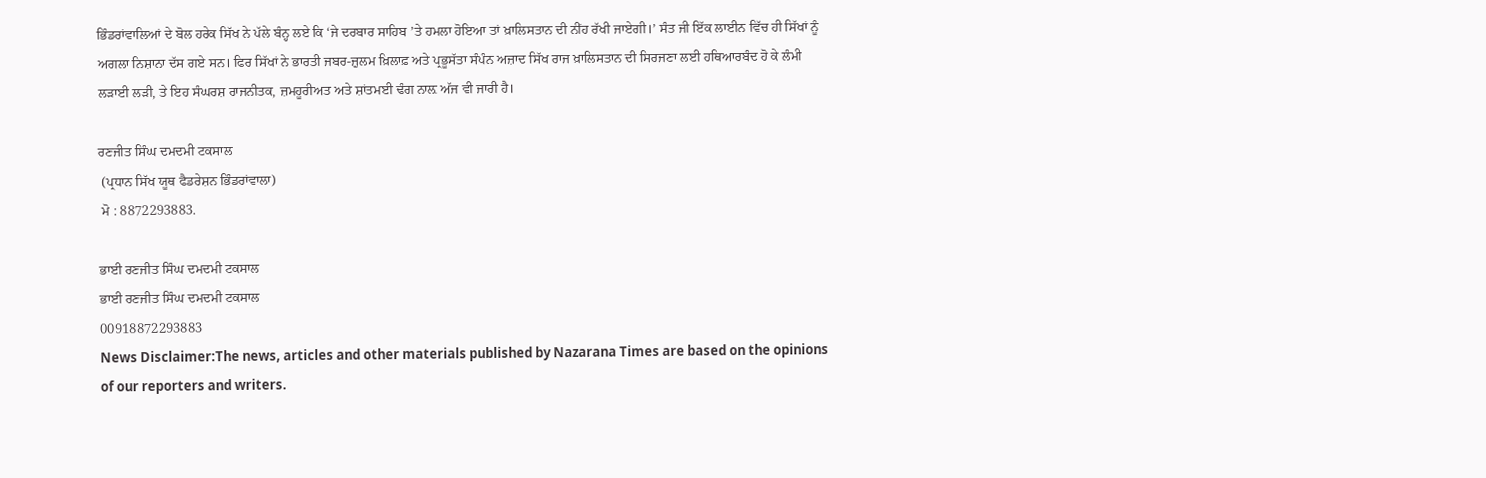ਭਿੰਡਰਾਂਵਾਲਿਆਂ ਦੇ ਬੋਲ ਹਰੇਕ ਸਿੱਖ ਨੇ ਪੱਲੇ ਬੰਨ੍ਹ ਲਏ ਕਿ ‘ਜੇ ਦਰਬਾਰ ਸਾਹਿਬ ’ਤੇ ਹਮਲਾ ਹੋਇਆ ਤਾਂ ਖ਼ਾਲਿਸਤਾਨ ਦੀ ਨੀਂਹ ਰੱਖੀ ਜਾਏਗੀ।’ ਸੰਤ ਜੀ ਇੱਕ ਲਾਈਨ ਵਿੱਚ ਹੀ ਸਿੱਖਾਂ ਨੂੰ ਅਗਲਾ ਨਿਸ਼ਾਨਾ ਦੱਸ ਗਏ ਸਨ। ਫਿਰ ਸਿੱਖਾਂ ਨੇ ਭਾਰਤੀ ਜਬਰ-ਜ਼ੁਲਮ ਖ਼ਿਲਾਫ਼ ਅਤੇ ਪ੍ਰਭੂਸੱਤਾ ਸੰਪੰਨ ਅਜ਼ਾਦ ਸਿੱਖ ਰਾਜ ਖ਼ਾਲਿਸਤਾਨ ਦੀ ਸਿਰਜਣਾ ਲਈ ਹਥਿਆਰਬੰਦ ਹੋ ਕੇ ਲੰਮੀ ਲੜਾਈ ਲੜੀ, ਤੇ ਇਹ ਸੰਘਰਸ਼ ਰਾਜਨੀਤਕ, ਜ਼ਮਹੂਰੀਅਤ ਅਤੇ ਸ਼ਾਂਤਮਈ ਢੰਗ ਨਾਲ਼ ਅੱਜ ਵੀ ਜਾਰੀ ਹੈ।

ਰਣਜੀਤ ਸਿੰਘ ਦਮਦਮੀ ਟਕਸਾਲ
 (ਪ੍ਰਧਾਨ ਸਿੱਖ ਯੂਥ ਫੈਡਰੇਸ਼ਨ ਭਿੰਡਰਾਂਵਾਲਾ)
 ਮੋ : 8872293883.

ਭਾਈ ਰਣਜੀਤ ਸਿੰਘ ਦਮਦਮੀ ਟਕਸਾਲ
ਭਾਈ ਰਣਜੀਤ ਸਿੰਘ ਦਮਦਮੀ ਟਕਸਾਲ
00918872293883
News Disclaimer:The news, articles and other materials published by Nazarana Times are based on the opinions of our reporters and writers.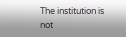The institution is not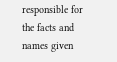responsible for the facts and names given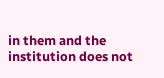in them and the institution does not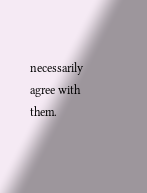necessarily agree with them.